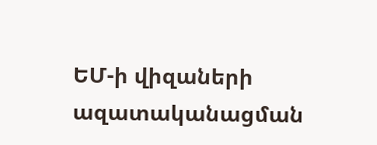ԵՄ-ի վիզաների ազատականացման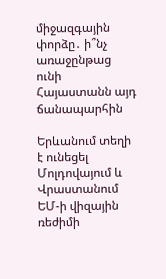միջազգային փորձը․ ի՞նչ առաջընթաց ունի Հայաստանն այդ ճանապարհին

Երևանում տեղի է ունեցել Մոլդովայում և Վրաստանում ԵՄ-ի վիզային ռեժիմի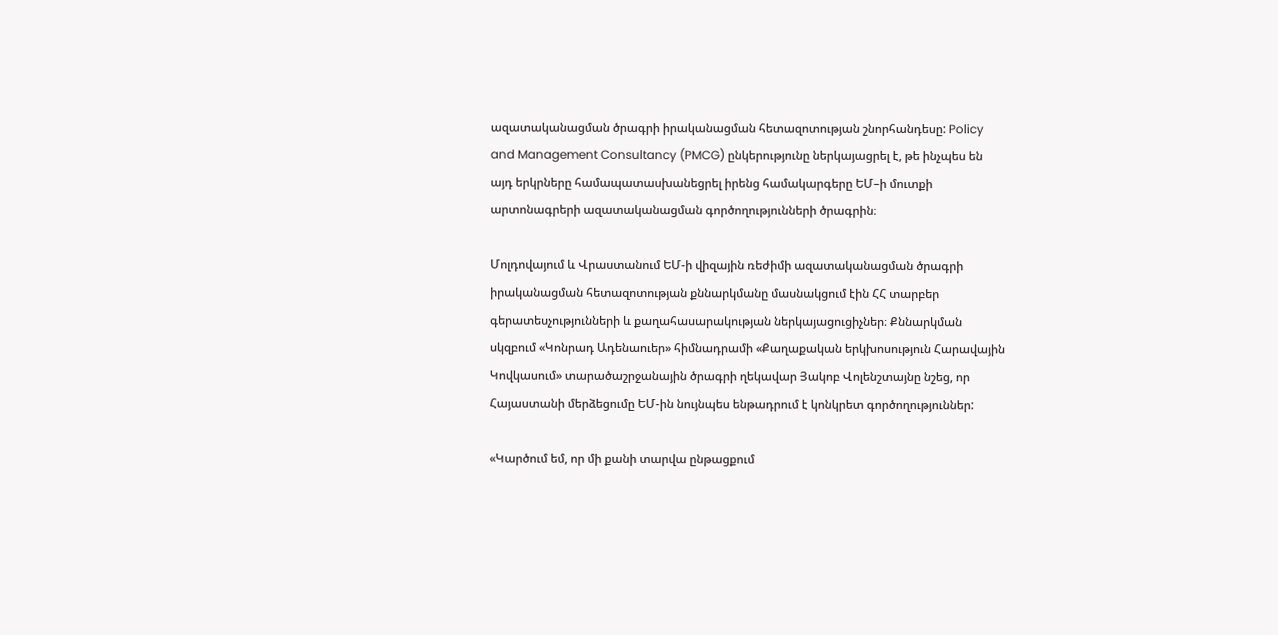ազատականացման ծրագրի իրականացման հետազոտության շնորհանդեսը: Policy and Management Consultancy (PMCG) ընկերությունը ներկայացրել է, թե ինչպես են այդ երկրները համապատասխանեցրել իրենց համակարգերը ԵՄ–ի մուտքի արտոնագրերի ազատականացման գործողությունների ծրագրին։

Մոլդովայում և Վրաստանում ԵՄ-ի վիզային ռեժիմի ազատականացման ծրագրի իրականացման հետազոտության քննարկմանը մասնակցում էին ՀՀ տարբեր գերատեսչությունների և քաղահասարակության ներկայացուցիչներ։ Քննարկման սկզբում «Կոնրադ Ադենաուեր» հիմնադրամի «Քաղաքական երկխոսություն Հարավային Կովկասում» տարածաշրջանային ծրագրի ղեկավար Յակոբ Վոլենշտայնը նշեց, որ Հայաստանի մերձեցումը ԵՄ-ին նույնպես ենթադրում է կոնկրետ գործողություններ:

«Կարծում եմ, որ մի քանի տարվա ընթացքում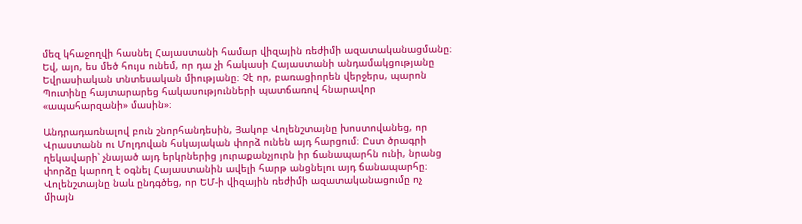մեզ կհաջողվի հասնել Հայաստանի համար վիզային ռեժիմի ազատականացմանը։ Եվ, այո, ես մեծ հույս ունեմ, որ դա չի հակասի Հայաստանի անդամակցությանը Եվրասիական տնտեսական միությանը։ Չէ որ, բառացիորեն վերջերս, պարոն Պուտինը հայտարարեց հակասությունների պատճառով հնարավոր «ապահարզանի» մասին»։

Անդրադառնալով բուն շնորհանդեսին, Յակոբ Վոլենշտայնը խոստովանեց, որ Վրաստանն ու Մոլդովան հսկայական փորձ ունեն այդ հարցում։ Ըստ ծրագրի ղեկավարի՝ չնայած այդ երկրներից յուրաքանչյուրն իր ճանապարհն ունի, նրանց  փորձը կարող է օգնել Հայաստանին ավելի հարթ անցնելու այդ ճանապարհը։ Վոլենշտայնը նաև ընդգծեց, որ ԵՄ-ի վիզային ռեժիմի ազատականացումը ոչ միայն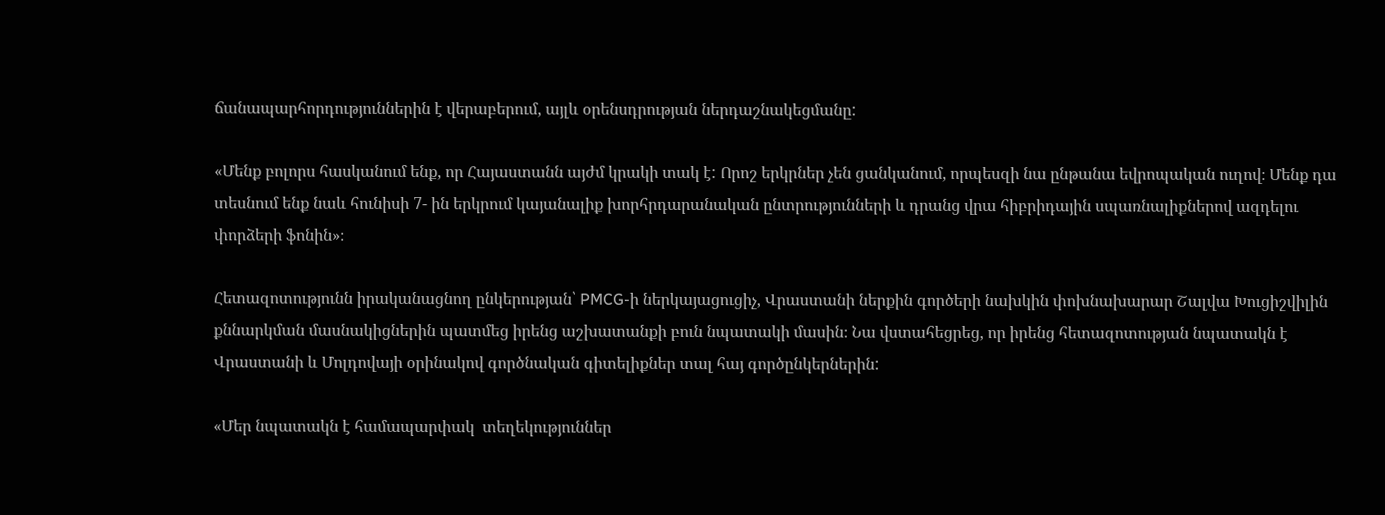ճանապարհորդություններին է վերաբերում, այլև օրենսդրության ներդաշնակեցմանը:

«Մենք բոլորս հասկանում ենք, որ Հայաստանն այժմ կրակի տակ է: Որոշ երկրներ չեն ցանկանում, որպեսզի նա ընթանա եվրոպական ուղով։ Մենք դա տեսնում ենք նաև հունիսի 7- ին երկրում կայանալիք խորհրդարանական ընտրությունների և դրանց վրա հիբրիդային սպառնալիքներով ազդելու փորձերի ֆոնին»։

Հետազոտությունն իրականացնող ընկերության՝ PMCG-ի ներկայացուցիչ, Վրաստանի ներքին գործերի նախկին փոխնախարար Շալվա Խուցիշվիլին քննարկման մասնակիցներին պատմեց իրենց աշխատանքի բուն նպատակի մասին։ Նա վստահեցրեց, որ իրենց հետազոտության նպատակն է Վրաստանի և Մոլդովայի օրինակով գործնական գիտելիքներ տալ հայ գործընկերներին:

«Մեր նպատակն է համապարփակ  տեղեկություններ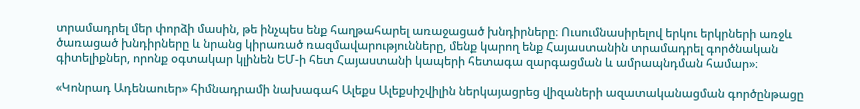տրամադրել մեր փորձի մասին, թե ինչպես ենք հաղթահարել առաջացած խնդիրները։ Ուսումնասիրելով երկու երկրների առջև ծառացած խնդիրները և նրանց կիրառած ռազմավարությունները, մենք կարող ենք Հայաստանին տրամադրել գործնական գիտելիքներ, որոնք օգտակար կլինեն ԵՄ-ի հետ Հայաստանի կապերի հետագա զարգացման և ամրապնդման համար»։

«Կոնրադ Ադենաուեր» հիմնադրամի նախագահ Ալեքս Ալեքսիշվիլին ներկայացրեց վիզաների ազատականացման գործընթացը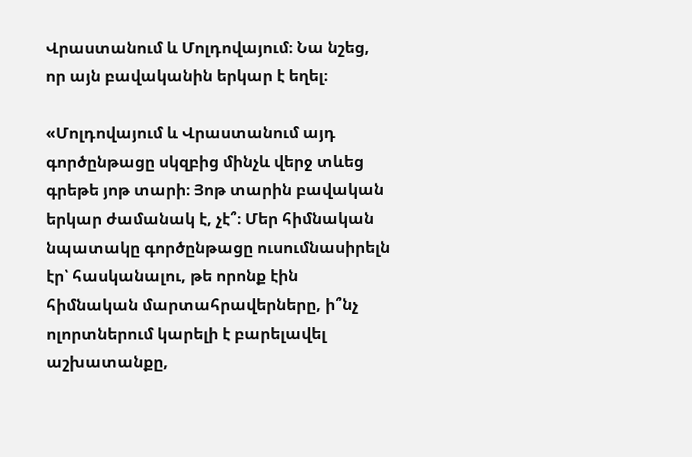Վրաստանում և Մոլդովայում։ Նա նշեց, որ այն բավականին երկար է եղել։

«Մոլդովայում և Վրաստանում այդ գործընթացը սկզբից մինչև վերջ տևեց գրեթե յոթ տարի։ Յոթ տարին բավական երկար ժամանակ է, չէ՞։ Մեր հիմնական նպատակը գործընթացը ուսումնասիրելն էր՝ հասկանալու, թե որոնք էին հիմնական մարտահրավերները, ի՞նչ ոլորտներում կարելի է բարելավել աշխատանքը,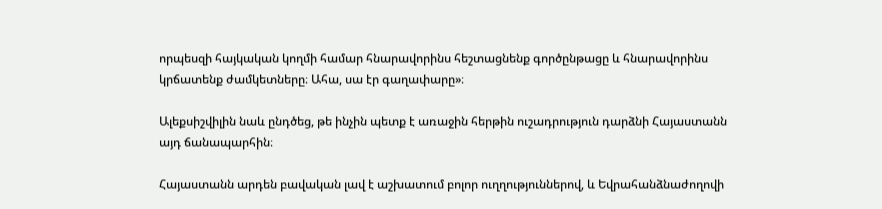որպեսզի հայկական կողմի համար հնարավորինս հեշտացնենք գործընթացը և հնարավորինս կրճատենք ժամկետները։ Ահա, սա էր գաղափարը»։

Ալեքսիշվիլին նաև ընդծեց, թե ինչին պետք է առաջին հերթին ուշադրություն դարձնի Հայաստանն այդ ճանապարհին։

Հայաստանն արդեն բավական լավ է աշխատում բոլոր ուղղություններով, և Եվրահանձնաժողովի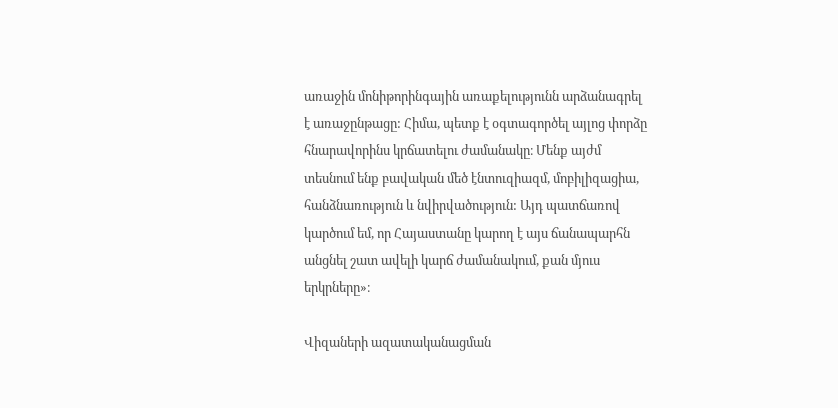առաջին մոնիթորինգային առաքելությունն արձանագրել է առաջընթացը: Հիմա, պետք է օգտագործել այլոց փորձը հնարավորինս կրճատելու ժամանակը։ Մենք այժմ տեսնում ենք բավական մեծ էնտուզիազմ, մոբիլիզացիա, հանձնառություն և նվիրվածություն: Այդ պատճառով կարծում եմ, որ Հայաստանը կարող է այս ճանապարհն անցնել շատ ավելի կարճ ժամանակում, քան մյուս երկրները»։

Վիզաների ազատականացման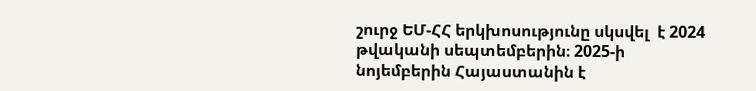շուրջ ԵՄ-ՀՀ երկխոսությունը սկսվել  է 2024 թվականի սեպտեմբերին։ 2025-ի նոյեմբերին Հայաստանին է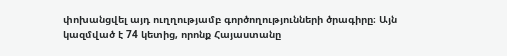փոխանցվել այդ ուղղությամբ գործողությունների ծրագիրը։ Այն կազմված է 74 կետից, որոնք Հայաստանը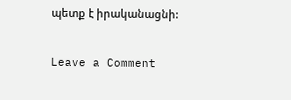պետք է իրականացնի:

Leave a Comment